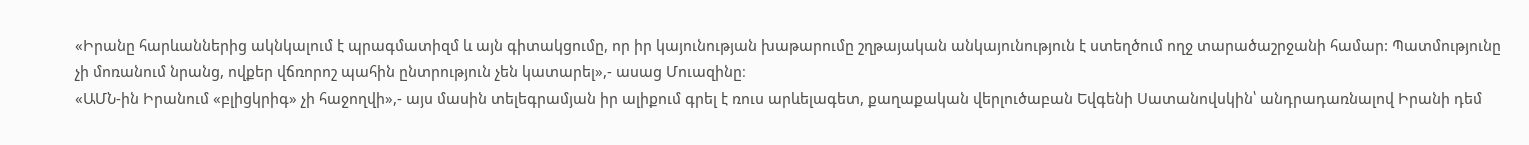«Իրանը հարևաններից ակնկալում է պրագմատիզմ և այն գիտակցումը, որ իր կայունության խաթարումը շղթայական անկայունություն է ստեղծում ողջ տարածաշրջանի համար: Պատմությունը չի մոռանում նրանց, ովքեր վճռորոշ պահին ընտրություն չեն կատարել»,- ասաց Մուազինը։
«ԱՄՆ-ին Իրանում «բլիցկրիգ» չի հաջողվի»,- այս մասին տելեգրամյան իր ալիքում գրել է ռուս արևելագետ, քաղաքական վերլուծաբան Եվգենի Սատանովսկին՝ անդրադառնալով Իրանի դեմ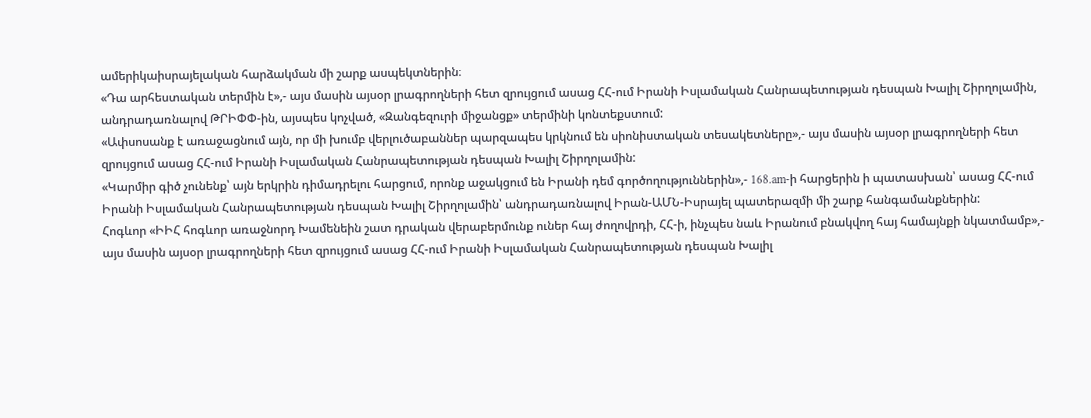ամերիկաիսրայելական հարձակման մի շարք ասպեկտներին։
«Դա արհեստական տերմին է»,- այս մասին այսօր լրագրողների հետ զրույցում ասաց ՀՀ-ում Իրանի Իսլամական Հանրապետության դեսպան Խալիլ Շիրղոլամին, անդրադառնալով ԹՐԻՓՓ-ին, այսպես կոչված, «Զանգեզուրի միջանցք» տերմինի կոնտեքստում:
«Ափսոսանք է առաջացնում այն, որ մի խումբ վերլուծաբաններ պարզապես կրկնում են սիոնիստական տեսակետները»,- այս մասին այսօր լրագրողների հետ զրույցում ասաց ՀՀ-ում Իրանի Իսլամական Հանրապետության դեսպան Խալիլ Շիրղոլամին:
«Կարմիր գիծ չունենք՝ այն երկրին դիմադրելու հարցում, որոնք աջակցում են Իրանի դեմ գործողություններին»,- 168.am-ի հարցերին ի պատասխան՝ ասաց ՀՀ-ում Իրանի Իսլամական Հանրապետության դեսպան Խալիլ Շիրղոլամին՝ անդրադառնալով Իրան-ԱՄՆ-Իսրայել պատերազմի մի շարք հանգամանքներին:
Հոգևոր «ԻԻՀ հոգևոր առաջնորդ Խամենեին շատ դրական վերաբերմունք ուներ հայ ժողովրդի, ՀՀ-ի, ինչպես նաև Իրանում բնակվող հայ համայնքի նկատմամբ»,- այս մասին այսօր լրագրողների հետ զրույցում ասաց ՀՀ-ում Իրանի Իսլամական Հանրապետության դեսպան Խալիլ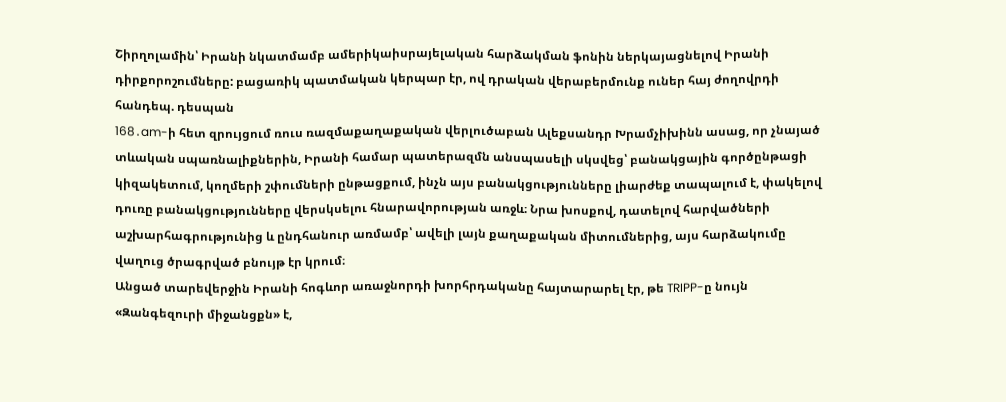Շիրղոլամին՝ Իրանի նկատմամբ ամերիկաիսրայելական հարձակման ֆոնին ներկայացնելով Իրանի դիրքորոշումները: բացառիկ պատմական կերպար էր, ով դրական վերաբերմունք ուներ հայ ժողովրդի հանդեպ. դեսպան
168․am-ի հետ զրույցում ռուս ռազմաքաղաքական վերլուծաբան Ալեքսանդր Խրամչիխինն ասաց, որ չնայած տևական սպառնալիքներին, Իրանի համար պատերազմն անսպասելի սկսվեց՝ բանակցային գործընթացի կիզակետում, կողմերի շփումների ընթացքում, ինչն այս բանակցությունները լիարժեք տապալում է, փակելով դուռը բանակցությունները վերսկսելու հնարավորության առջև։ Նրա խոսքով, դատելով հարվածների աշխարհագրությունից և ընդհանուր առմամբ՝ ավելի լայն քաղաքական միտումներից, այս հարձակումը վաղուց ծրագրված բնույթ էր կրում։
Անցած տարեվերջին Իրանի հոգևոր առաջնորդի խորհրդականը հայտարարել էր, թե TRIPP-ը նույն «Զանգեզուրի միջանցքն» է,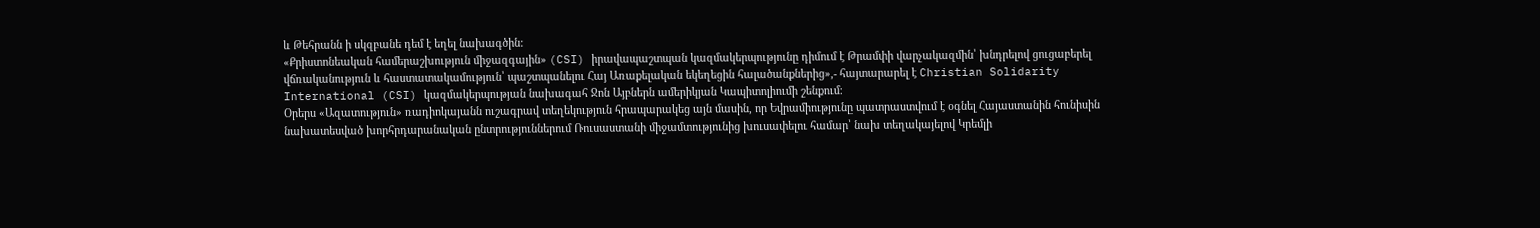և Թեհրանն ի սկզբանե դեմ է եղել նախագծին:
«Քրիստոնեական համերաշխություն միջազգային» (CSI) իրավապաշտպան կազմակերպությունը դիմում է Թրամփի վարչակազմին՝ խնդրելով ցուցաբերել վճռականություն և հաստատակամություն՝ պաշտպանելու Հայ Առաքելական եկեղեցին հալածանքներից»,- հայտարարել է Christian Solidarity International (CSI) կազմակերպության նախագահ Ջոն Այբներն ամերիկյան Կապիտոլիումի շենքում։
Օրերս «Ազատություն» ռադիոկայանն ուշագրավ տեղեկություն հրապարակեց այն մասին, որ Եվրամիությունը պատրաստվում է օգնել Հայաստանին հունիսին նախատեսված խորհրդարանական ընտրություններում Ռուսաստանի միջամտությունից խուսափելու համար՝ նախ տեղակայելով Կրեմլի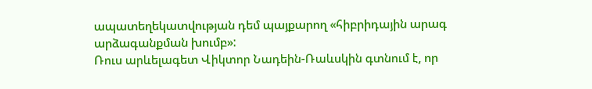ապատեղեկատվության դեմ պայքարող «հիբրիդային արագ արձագանքման խումբ»:
Ռուս արևելագետ Վիկտոր Նադեին-Ռաևսկին գտնում է, որ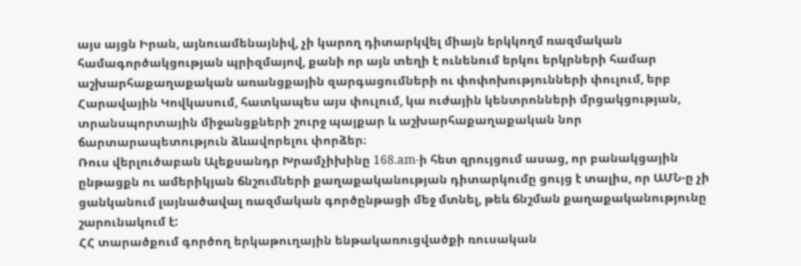այս այցն Իրան, այնուամենայնիվ, չի կարող դիտարկվել միայն երկկողմ ռազմական համագործակցության պրիզմայով, քանի որ այն տեղի է ունենում երկու երկրների համար աշխարհաքաղաքական առանցքային զարգացումների ու փոփոխությունների փուլում, երբ Հարավային Կովկասում, հատկապես այս փուլում, կա ուժային կենտրոնների մրցակցության, տրանսպորտային միջանցքների շուրջ պայքար և աշխարհաքաղաքական նոր ճարտարապետություն ձևավորելու փորձեր։
Ռուս վերլուծաբան Ալեքսանդր Խրամչիխինը 168.am-ի հետ զրույցում ասաց, որ բանակցային ընթացքն ու ամերիկյան ճնշումների քաղաքականության դիտարկումը ցույց է տալիս, որ ԱՄՆ-ը չի ցանկանում լայնածավալ ռազմական գործընթացի մեջ մտնել, թեև ճնշման քաղաքականությունը շարունակում է:
ՀՀ տարածքում գործող երկաթուղային ենթակառուցվածքի ռուսական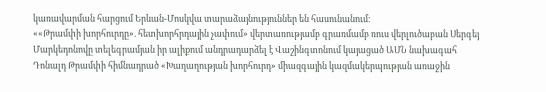կառավարման հարցում Երևան-Մոսկվա տարաձայնություններ են հասունանում։
««Թրամփի խորհուրդը». հետխորհրդային չափում» վերտառությամբ գրառմամբ ռուս վերլուծաբան Սերգեյ Մարկեդոնովը տելեգրամյան իր ալիքում անդրադարձել է Վաշինգտոնում կայացած ԱՄՆ նախագահ Դոնալդ Թրամփի հիմնադրած «Խաղաղության խորհուրդ» միազգային կազմակերպության առաջին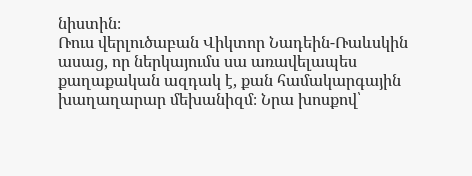նիստին։
Ռուս վերլուծաբան Վիկտոր Նադեին-Ռաևսկին ասաց, որ ներկայումս սա առավելապես քաղաքական ազդակ է, քան համակարգային խաղաղարար մեխանիզմ։ Նրա խոսքով՝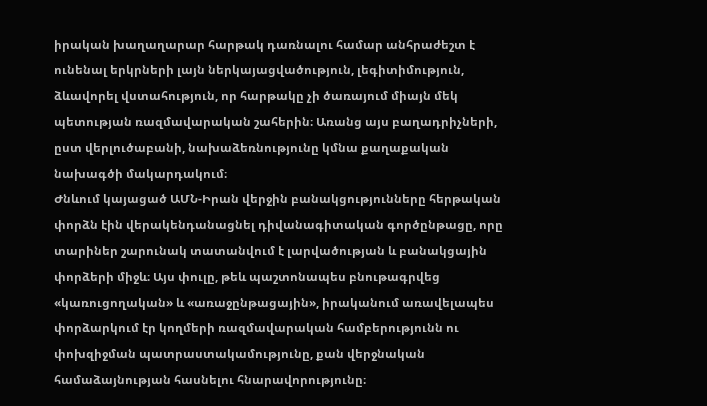իրական խաղաղարար հարթակ դառնալու համար անհրաժեշտ է ունենալ երկրների լայն ներկայացվածություն, լեգիտիմություն, ձևավորել վստահություն, որ հարթակը չի ծառայում միայն մեկ պետության ռազմավարական շահերին։ Առանց այս բաղադրիչների, ըստ վերլուծաբանի, նախաձեռնությունը կմնա քաղաքական նախագծի մակարդակում։
Ժնևում կայացած ԱՄՆ-Իրան վերջին բանակցությունները հերթական փորձն էին վերակենդանացնել դիվանագիտական գործընթացը, որը տարիներ շարունակ տատանվում է լարվածության և բանակցային փորձերի միջև։ Այս փուլը, թեև պաշտոնապես բնութագրվեց «կառուցողական» և «առաջընթացային», իրականում առավելապես փորձարկում էր կողմերի ռազմավարական համբերությունն ու փոխզիջման պատրաստակամությունը, քան վերջնական համաձայնության հասնելու հնարավորությունը։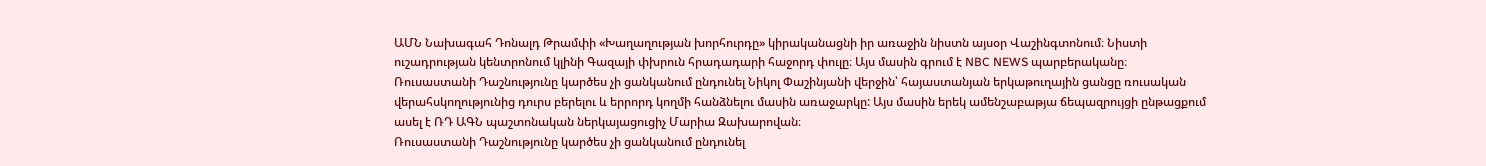ԱՄՆ Նախագահ Դոնալդ Թրամփի «Խաղաղության խորհուրդը» կիրականացնի իր առաջին նիստն այսօր Վաշինգտոնում։ Նիստի ուշադրության կենտրոնում կլինի Գազայի փխրուն հրադադարի հաջորդ փուլը։ Այս մասին գրում է NBC NEWS պարբերականը։
Ռուսաստանի Դաշնությունը կարծես չի ցանկանում ընդունել Նիկոլ Փաշինյանի վերջին՝ հայաստանյան երկաթուղային ցանցը ռուսական վերահսկողությունից դուրս բերելու և երրորդ կողմի հանձնելու մասին առաջարկը: Այս մասին երեկ ամենշաբաթյա ճեպազրույցի ընթացքում ասել է ՌԴ ԱԳՆ պաշտոնական ներկայացուցիչ Մարիա Զախարովան։
Ռուսաստանի Դաշնությունը կարծես չի ցանկանում ընդունել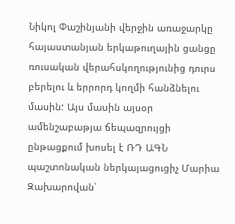Նիկոլ Փաշինյանի վերջին առաջարկը հայաստանյան երկաթուղային ցանցը ռուսական վերահսկողությունից դուրս բերելու և երրորդ կողմի հանձնելու մասին: Այս մասին այսօր ամենշաբաթյա ճեպազրույցի ընթացքում խոսել է ՌԴ ԱԳՆ պաշտոնական ներկայացուցիչ Մարիա Զախարովան՝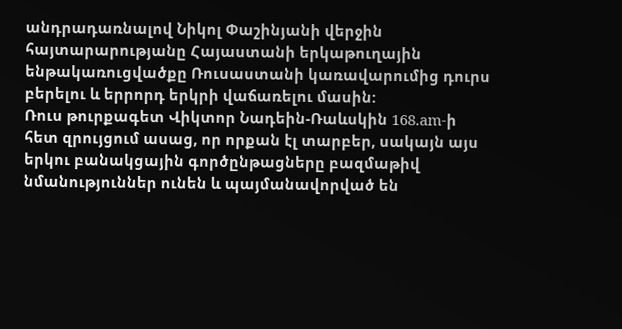անդրադառնալով Նիկոլ Փաշինյանի վերջին հայտարարությանը Հայաստանի երկաթուղային ենթակառուցվածքը Ռուսաստանի կառավարումից դուրս բերելու և երրորդ երկրի վաճառելու մասին:
Ռուս թուրքագետ Վիկտոր Նադեին-Ռաևսկին 168.am-ի հետ զրույցում ասաց, որ որքան էլ տարբեր, սակայն այս երկու բանակցային գործընթացները բազմաթիվ նմանություններ ունեն և պայմանավորված են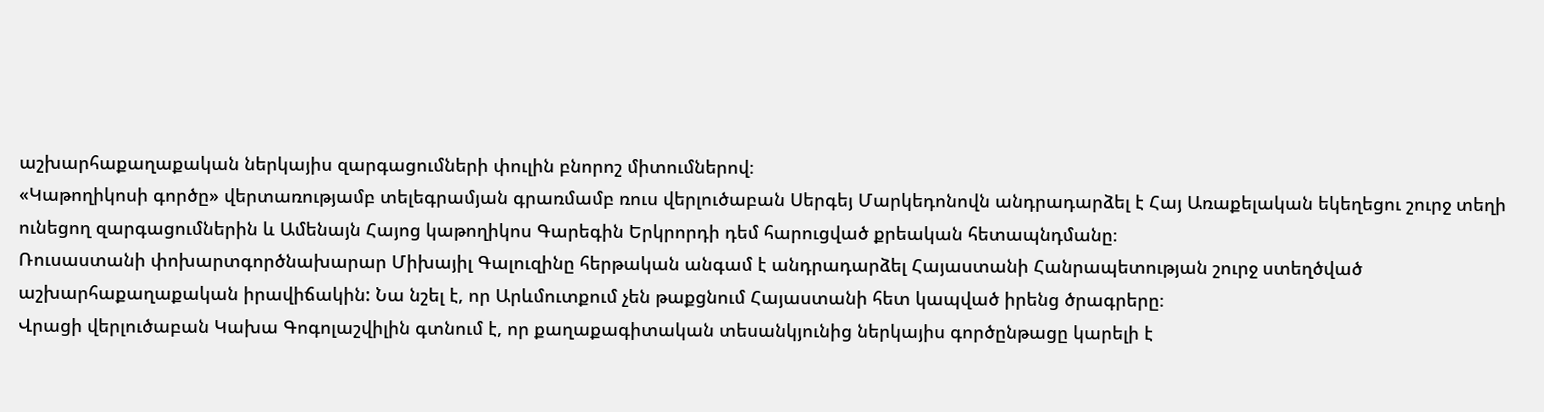աշխարհաքաղաքական ներկայիս զարգացումների փուլին բնորոշ միտումներով։
«Կաթողիկոսի գործը» վերտառությամբ տելեգրամյան գրառմամբ ռուս վերլուծաբան Սերգեյ Մարկեդոնովն անդրադարձել է Հայ Առաքելական եկեղեցու շուրջ տեղի ունեցող զարգացումներին և Ամենայն Հայոց կաթողիկոս Գարեգին Երկրորդի դեմ հարուցված քրեական հետապնդմանը։
Ռուսաստանի փոխարտգործնախարար Միխայիլ Գալուզինը հերթական անգամ է անդրադարձել Հայաստանի Հանրապետության շուրջ ստեղծված աշխարհաքաղաքական իրավիճակին: Նա նշել է, որ Արևմուտքում չեն թաքցնում Հայաստանի հետ կապված իրենց ծրագրերը։
Վրացի վերլուծաբան Կախա Գոգոլաշվիլին գտնում է, որ քաղաքագիտական տեսանկյունից ներկայիս գործընթացը կարելի է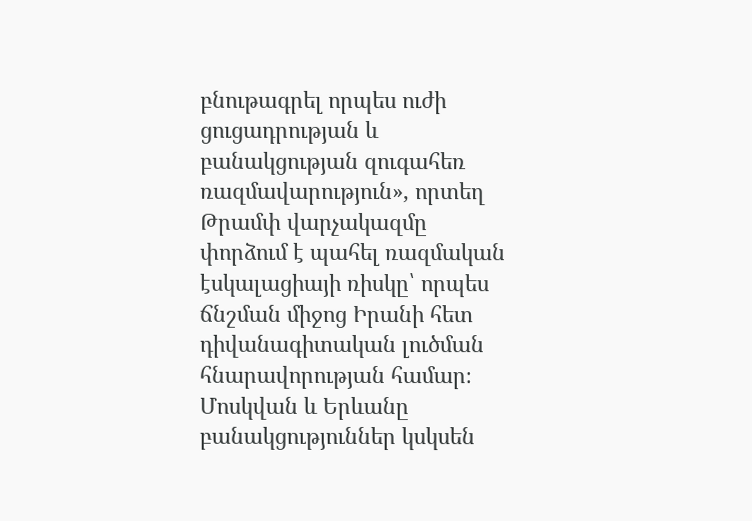բնութագրել որպես ուժի ցուցադրության և բանակցության զուգահեռ ռազմավարություն», որտեղ Թրամփ վարչակազմը փորձում է պահել ռազմական էսկալացիայի ռիսկը՝ որպես ճնշման միջոց Իրանի հետ դիվանագիտական լուծման հնարավորության համար։
Մոսկվան և Երևանը բանակցություններ կսկսեն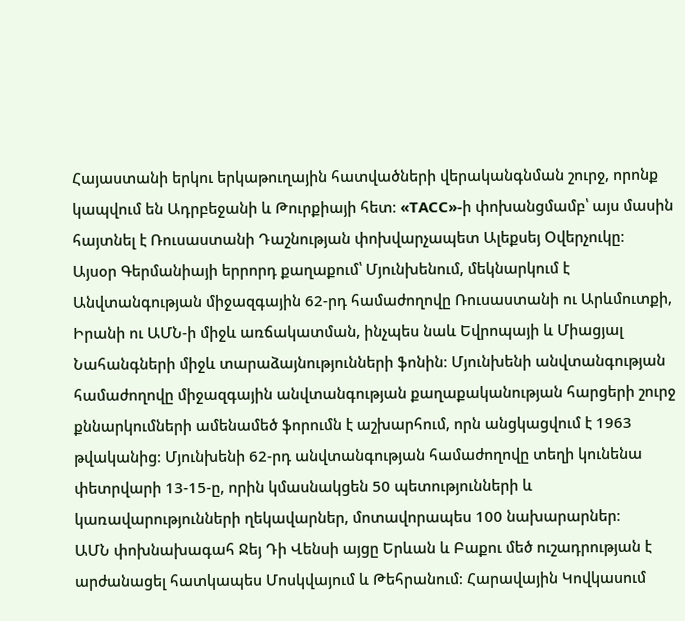Հայաստանի երկու երկաթուղային հատվածների վերականգնման շուրջ, որոնք կապվում են Ադրբեջանի և Թուրքիայի հետ։ «ТАСС»-ի փոխանցմամբ՝ այս մասին հայտնել է Ռուսաստանի Դաշնության փոխվարչապետ Ալեքսեյ Օվերչուկը։
Այսօր Գերմանիայի երրորդ քաղաքում՝ Մյունխենում, մեկնարկում է Անվտանգության միջազգային 62-րդ համաժողովը Ռուսաստանի ու Արևմուտքի, Իրանի ու ԱՄՆ-ի միջև առճակատման, ինչպես նաև Եվրոպայի և Միացյալ Նահանգների միջև տարաձայնությունների ֆոնին։ Մյունխենի անվտանգության համաժողովը միջազգային անվտանգության քաղաքականության հարցերի շուրջ քննարկումների ամենամեծ ֆորումն է աշխարհում, որն անցկացվում է 1963 թվականից։ Մյունխենի 62-րդ անվտանգության համաժողովը տեղի կունենա փետրվարի 13-15-ը, որին կմասնակցեն 50 պետությունների և կառավարությունների ղեկավարներ, մոտավորապես 100 նախարարներ։
ԱՄՆ փոխնախագահ Ջեյ Դի Վենսի այցը Երևան և Բաքու մեծ ուշադրության է արժանացել հատկապես Մոսկվայում և Թեհրանում։ Հարավային Կովկասում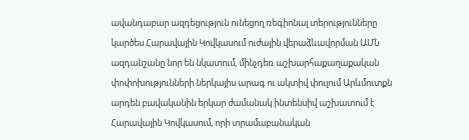ավանդաբար ազդեցություն ունեցող ռեգիոնալ տերությունները կարծես Հարավային Կովկասում ուժային վերաձևավորման ԱՄՆ ազդանշանը նոր են նկատում, մինչդեռ աշխարհաքաղաքական փոփոխությունների ներկայիս արագ ու ակտիվ փուլում Արևմուտքն արդեն բավականին երկար ժամանակ ինտենսիվ աշխատում է Հարավային Կովկասում, որի տրամաբանական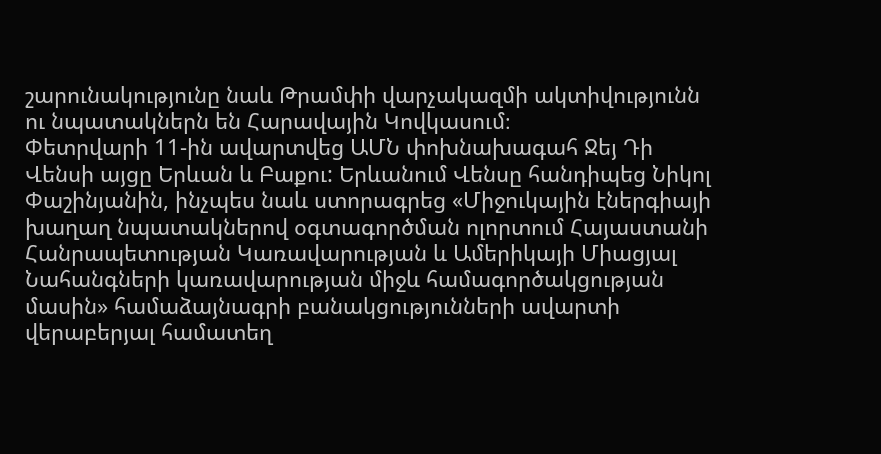շարունակությունը նաև Թրամփի վարչակազմի ակտիվությունն ու նպատակներն են Հարավային Կովկասում։
Փետրվարի 11-ին ավարտվեց ԱՄՆ փոխնախագահ Ջեյ Դի Վենսի այցը Երևան և Բաքու: Երևանում Վենսը հանդիպեց Նիկոլ Փաշինյանին, ինչպես նաև ստորագրեց «Միջուկային էներգիայի խաղաղ նպատակներով օգտագործման ոլորտում Հայաստանի Հանրապետության Կառավարության և Ամերիկայի Միացյալ Նահանգների կառավարության միջև համագործակցության մասին» համաձայնագրի բանակցությունների ավարտի վերաբերյալ համատեղ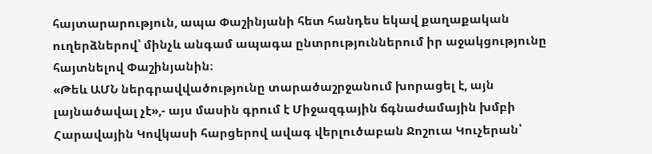հայտարարություն, ապա Փաշինյանի հետ հանդես եկավ քաղաքական ուղերձներով՝ մինչև անգամ ապագա ընտրություններում իր աջակցությունը հայտնելով Փաշինյանին։
«Թեև ԱՄՆ ներգրավվածությունը տարածաշրջանում խորացել է, այն լայնածավալ չէ»,- այս մասին գրում է Միջազգային ճգնաժամային խմբի Հարավային Կովկասի հարցերով ավագ վերլուծաբան Ջոշուա Կուչերան՝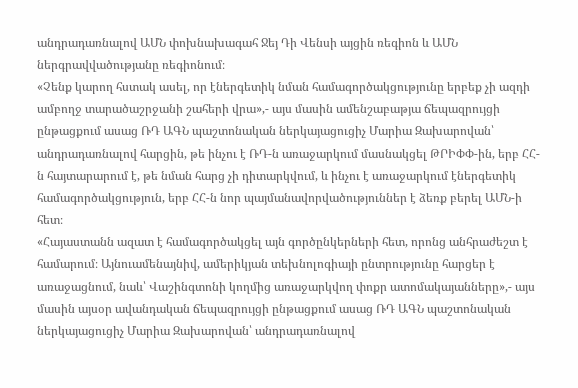անդրադառնալով ԱՄՆ փոխնախագահ Ջեյ Դի Վենսի այցին ռեգիոն և ԱՄՆ ներգրավվածությանը ռեգիոնում։
«Չենք կարող հստակ ասել, որ էներգետիկ նման համագործակցությունը երբեք չի ազդի ամբողջ տարածաշրջանի շահերի վրա»,- այս մասին ամենշաբաթյա ճեպազրույցի ընթացքում ասաց ՌԴ ԱԳՆ պաշտոնական ներկայացուցիչ Մարիա Զախարովան՝ անդրադառնալով հարցին, թե ինչու է ՌԴ-ն առաջարկում մասնակցել ԹՐԻՓՓ-ին, երբ ՀՀ-ն հայտարարում է, թե նման հարց չի դիտարկվում, և ինչու է առաջարկում էներգետիկ համագործակցություն, երբ ՀՀ-ն նոր պայմանավորվածություններ է ձեռք բերել ԱՄՆ-ի հետ։
«Հայաստանն ազատ է համագործակցել այն գործընկերների հետ, որոնց անհրաժեշտ է համարում։ Այնուամենայնիվ, ամերիկյան տեխնոլոգիայի ընտրությունը հարցեր է առաջացնում, նաև՝ Վաշինգտոնի կողմից առաջարկվող փոքր ատոմակայանները»,- այս մասին այսօր ավանդական ճեպազրույցի ընթացքում ասաց ՌԴ ԱԳՆ պաշտոնական ներկայացուցիչ Մարիա Զախարովան՝ անդրադառնալով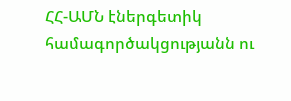ՀՀ-ԱՄՆ էներգետիկ համագործակցությանն ու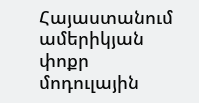Հայաստանում ամերիկյան փոքր մոդուլային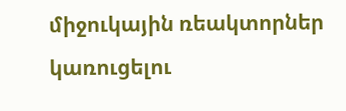միջուկային ռեակտորներ կառուցելու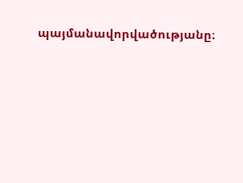պայմանավորվածությանը։